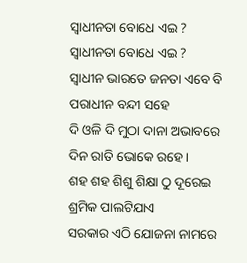ସ୍ବାଧୀନତା ବୋଧେ ଏଇ ?
ସ୍ବାଧୀନତା ବୋଧେ ଏଇ ?
ସ୍ୱାଧୀନ ଭାରତେ ଜନତା ଏବେ ବି
ପରାଧୀନ ବନ୍ଦୀ ସହେ
ଦି ଓଳି ଦି ମୁଠା ଦାନା ଅଭାବରେ
ଦିନ ରାତି ଭୋକେ ରହେ ।
ଶହ ଶହ ଶିଶୁ ଶିକ୍ଷା ଠୁ ଦୂରେଇ
ଶ୍ରମିକ ପାଲଟିଯାଏ
ସରକାର ଏଠି ଯୋଜନା ନାମରେ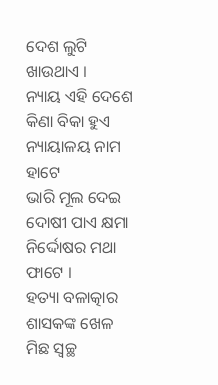ଦେଶ ଲୁଟି ଖାଉଥାଏ ।
ନ୍ୟାୟ ଏହି ଦେଶେ କିଣା ବିକା ହୁଏ
ନ୍ୟାୟାଳୟ ନାମ ହାଟେ
ଭାରି ମୂଲ ଦେଇ ଦୋଷୀ ପାଏ କ୍ଷମା
ନିର୍ଦ୍ଦୋଷର ମଥା ଫାଟେ ।
ହତ୍ୟା ବଳାତ୍କାର ଶାସକଙ୍କ ଖେଳ
ମିଛ ସ୍ୱଚ୍ଛ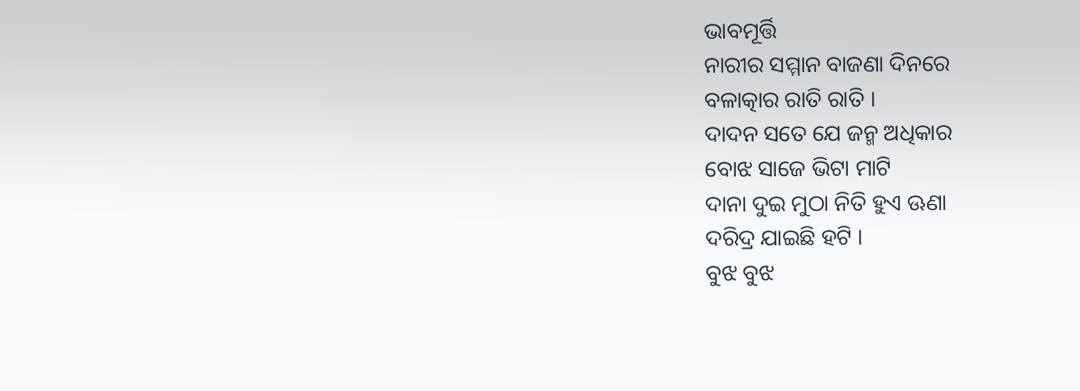ଭାବମୂର୍ତ୍ତି
ନାରୀର ସମ୍ମାନ ବାଜଣା ଦିନରେ
ବଳାତ୍କାର ରାତି ରାତି ।
ଦାଦନ ସତେ ଯେ ଜନ୍ମ ଅଧିକାର
ବୋଝ ସାଜେ ଭିଟା ମାଟି
ଦାନା ଦୁଇ ମୁଠା ନିତି ହୁଏ ଊଣା
ଦରିଦ୍ର ଯାଇଛି ହଟି ।
ବୁଝ ବୁଝ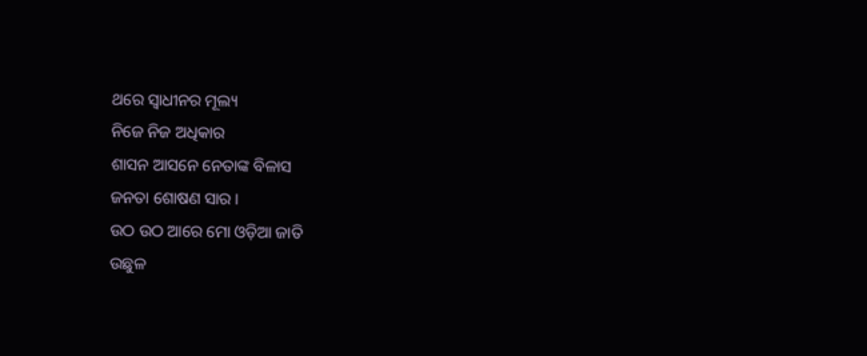ଥରେ ସ୍ଵାଧୀନର ମୂଲ୍ୟ
ନିଜେ ନିଜ ଅଧିକାର
ଶାସନ ଆସନେ ନେତାଙ୍କ ବିଳାସ
ଜନତା ଶୋଷଣ ସାର ।
ଉଠ ଉଠ ଆରେ ମୋ ଓଡ଼ିଆ ଜାତି
ଉଛୁଳ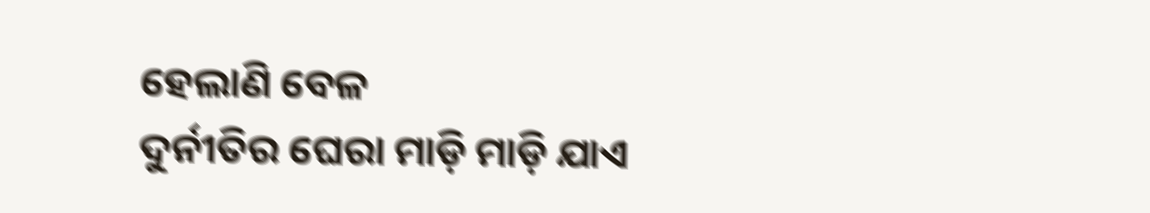ହେଲାଣି ବେଳ
ଦୁର୍ନୀତିର ଘେରା ମାଡ଼ି ମାଡ଼ି ଯାଏ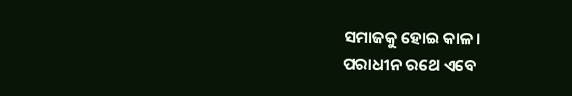ସମାଜକୁ ହୋଇ କାଳ।
ପରାଧୀନ ରଥେ ଏବେ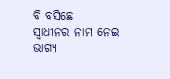ବି ବସିଛେ
ସ୍ୱାଧୀନର ନାମ ନେଇ
ଭାଗ୍ୟ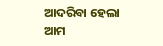ଆଦରିବା ହେଲା ଆମ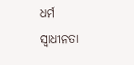ଧର୍ମ
ସ୍ୱାଧୀନତା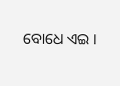ବୋଧେ ଏଇ ।